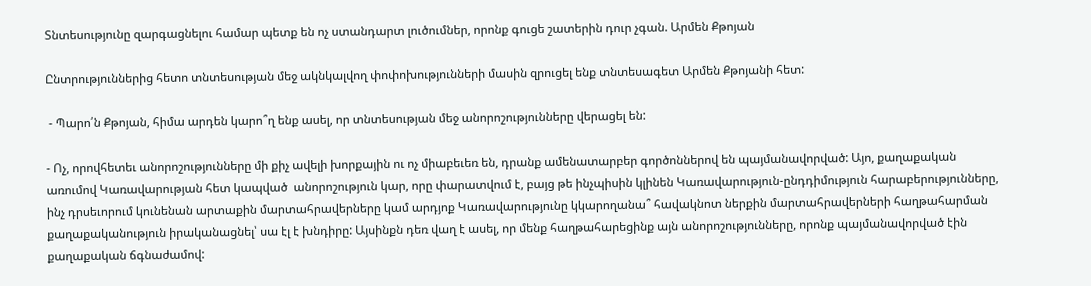Տնտեսությունը զարգացնելու համար պետք են ոչ ստանդարտ լուծումներ, որոնք գուցե շատերին դուր չգան. Արմեն Քթոյան

Ընտրություններից հետո տնտեսության մեջ ակնկալվող փոփոխությունների մասին զրուցել ենք տնտեսագետ Արմեն Քթոյանի հետ:

 - Պարո՛ն Քթոյան, հիմա արդեն կարո՞ղ ենք ասել, որ տնտեսության մեջ անորոշությունները վերացել են:

- Ոչ, որովհետեւ անորոշությունները մի քիչ ավելի խորքային ու ոչ միաբեւեռ են, դրանք ամենատարբեր գործոններով են պայմանավորված: Այո, քաղաքական առումով Կառավարության հետ կապված  անորոշություն կար, որը փարատվում է, բայց թե ինչպիսին կլինեն Կառավարություն-ընդդիմություն հարաբերությունները, ինչ դրսեւորում կունենան արտաքին մարտահրավերները կամ արդյոք Կառավարությունը կկարողանա՞ հավակնոտ ներքին մարտահրավերների հաղթահարման քաղաքականություն իրականացնել՝ սա էլ է խնդիրը: Այսինքն դեռ վաղ է ասել, որ մենք հաղթահարեցինք այն անորոշությունները, որոնք պայմանավորված էին քաղաքական ճգնաժամով: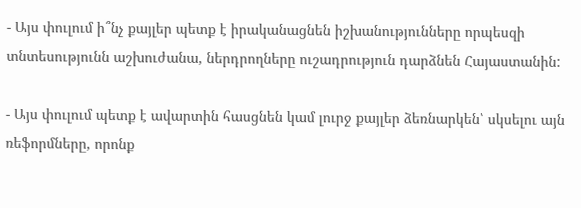- Այս փուլում ի՞նչ քայլեր պետք է իրականացնեն իշխանությունները որպեսզի տնտեսությունն աշխուժանա, ներդրողները ուշադրություն դարձնեն Հայաստանին:

- Այս փուլում պետք է ավարտին հասցնեն կամ լուրջ քայլեր ձեռնարկեն՝ սկսելու այն ռեֆորմները, որոնք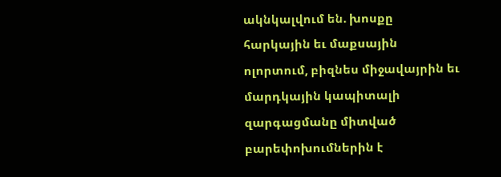ակնկալվում են. խոսքը հարկային եւ մաքսային ոլորտում, բիզնես միջավայրին եւ մարդկային կապիտալի զարգացմանը միտված բարեփոխումներին է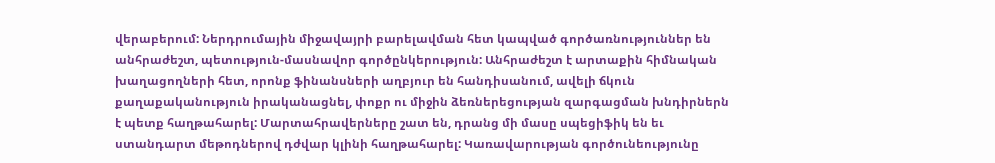վերաբերում: Ներդրումային միջավայրի բարելավման հետ կապված գործառնություններ են անհրաժեշտ, պետություն-մասնավոր գործընկերություն: Անհրաժեշտ է արտաքին հիմնական խաղացողների հետ, որոնք ֆինանսների աղբյուր են հանդիսանում, ավելի ճկուն քաղաքականություն իրականացնել, փոքր ու միջին ձեռներեցության զարգացման խնդիրներն է պետք հաղթահարել: Մարտահրավերները շատ են, դրանց մի մասը սպեցիֆիկ են եւ ստանդարտ մեթոդներով դժվար կլինի հաղթահարել: Կառավարության գործունեությունը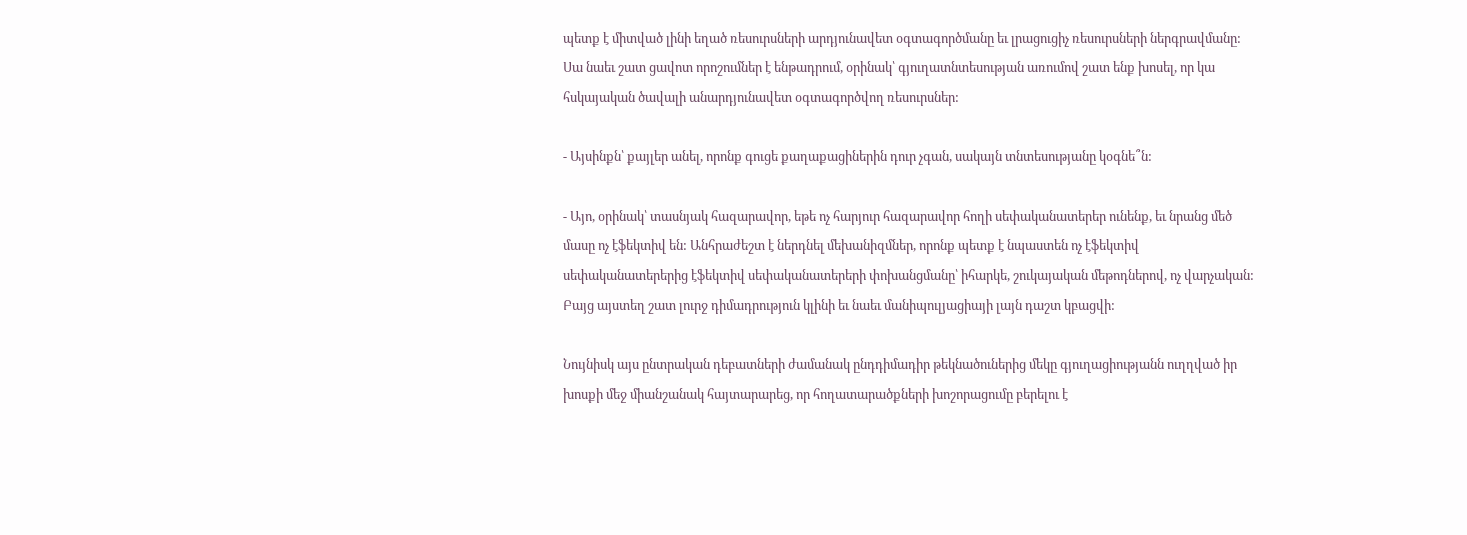պետք է միտված լինի եղած ռեսուրսների արդյունավետ օգտագործմանը եւ լրացուցիչ ռեսուրսների ներգրավմանը: Սա նաեւ շատ ցավոտ որոշումներ է ենթադրում, օրինակ՝ գյուղատնտեսության առումով շատ ենք խոսել, որ կա հսկայական ծավալի անարդյունավետ օգտագործվող ռեսուրսներ:

- Այսինքն՝ քայլեր անել, որոնք գուցե քաղաքացիներին դուր չգան, սակայն տնտեսությանը կօգնե՞ն:

- Այո, օրինակ՝ տասնյակ հազարավոր, եթե ոչ հարյուր հազարավոր հողի սեփականատերեր ունենք, եւ նրանց մեծ մասը ոչ էֆեկտիվ են: Անհրաժեշտ է ներդնել մեխանիզմներ, որոնք պետք է նպաստեն ոչ էֆեկտիվ սեփականատերերից էֆեկտիվ սեփականատերերի փոխանցմանը՝ իհարկե, շուկայական մեթոդներով, ոչ վարչական: Բայց այստեղ շատ լուրջ դիմադրություն կլինի եւ նաեւ մանիպուլյացիայի լայն դաշտ կբացվի:

Նույնիսկ այս ընտրական դեբատների ժամանակ ընդդիմադիր թեկնածուներից մեկը գյուղացիությանն ուղղված իր խոսքի մեջ միանշանակ հայտարարեց, որ հողատարածքների խոշորացումը բերելու է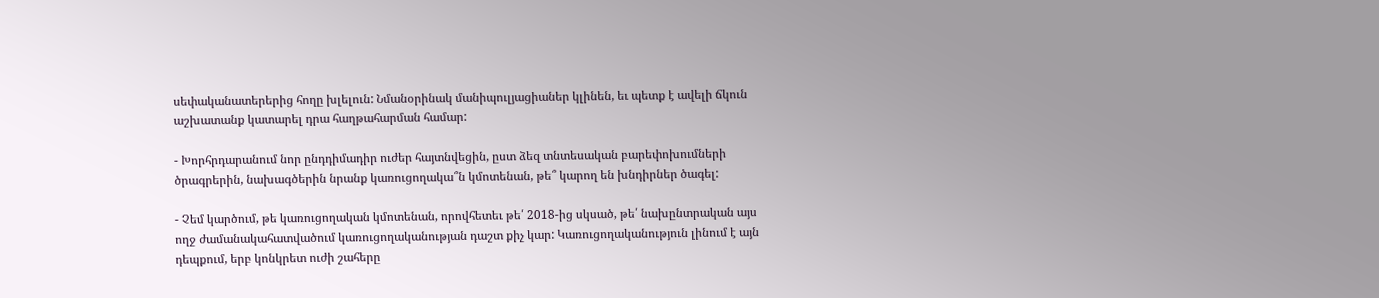սեփականատերերից հողը խլելուն: Նմանօրինակ մանիպուլյացիաներ կլինեն, եւ պետք է ավելի ճկուն աշխատանք կատարել դրա հաղթահարման համար:

- Խորհրդարանում նոր ընդդիմադիր ուժեր հայտնվեցին, ըստ ձեզ տնտեսական բարեփոխումների ծրագրերին, նախագծերին նրանք կառուցողակա՞ն կմոտենան, թե՞ կարող են խնդիրներ ծագել:

- Չեմ կարծում, թե կառուցողական կմոտենան, որովհետեւ թե՛ 2018-ից սկսած, թե՛ նախընտրական այս ողջ ժամանակահատվածում կառուցողականության դաշտ քիչ կար: Կառուցողականություն լինում է այն դեպքում, երբ կոնկրետ ուժի շահերը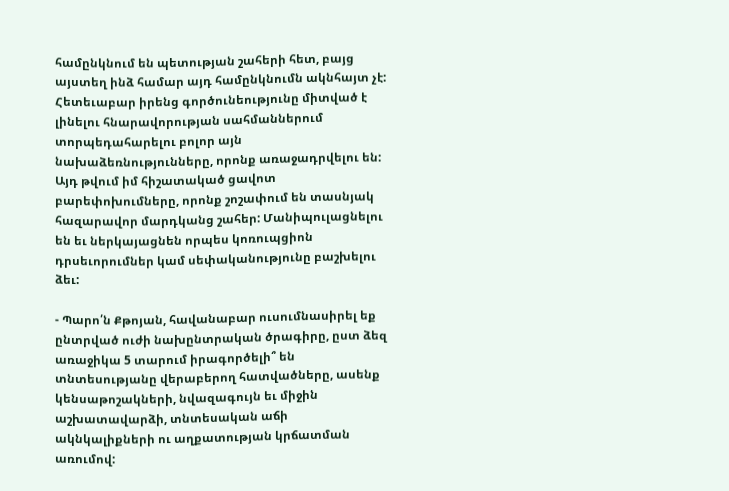համընկնում են պետության շահերի հետ, բայց այստեղ ինձ համար այդ համընկնումն ակնհայտ չէ: Հետեւաբար իրենց գործունեությունը միտված է լինելու հնարավորության սահմաններում տորպեդահարելու բոլոր այն նախաձեռնությունները, որոնք առաջադրվելու են: Այդ թվում իմ հիշատակած ցավոտ բարեփոխումները, որոնք շոշափում են տասնյակ հազարավոր մարդկանց շահեր: Մանիպուլացնելու են եւ ներկայացնեն որպես կոռուպցիոն դրսեւորումներ կամ սեփականությունը բաշխելու ձեւ:

- Պարո՛ն Քթոյան, հավանաբար ուսումնասիրել եք ընտրված ուժի նախընտրական ծրագիրը, ըստ ձեզ առաջիկա 5 տարում իրագործելի՞ են տնտեսությանը վերաբերող հատվածները, ասենք կենսաթոշակների, նվազագույն եւ միջին աշխատավարձի, տնտեսական աճի ակնկալիքների ու աղքատության կրճատման առումով: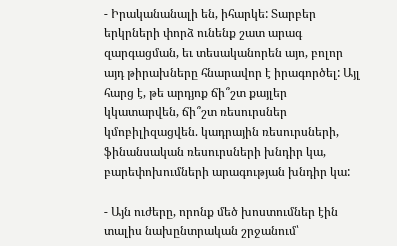- Իրականանալի են, իհարկե: Տարբեր երկրների փորձ ունենք շատ արագ զարգացման, եւ տեսականորեն այո, բոլոր այդ թիրախները հնարավոր է իրագործել: Այլ հարց է, թե արդյոք ճի՞շտ քայլեր կկատարվեն, ճի՞շտ ռեսուրսներ կմոբիլիզացվեն. կադրային ռեսուրսների, ֆինանսական ռեսուրսների խնդիր կա, բարեփոխումների արագության խնդիր կա:

- Այն ուժերը, որոնք մեծ խոստումներ էին տալիս նախընտրական շրջանում՝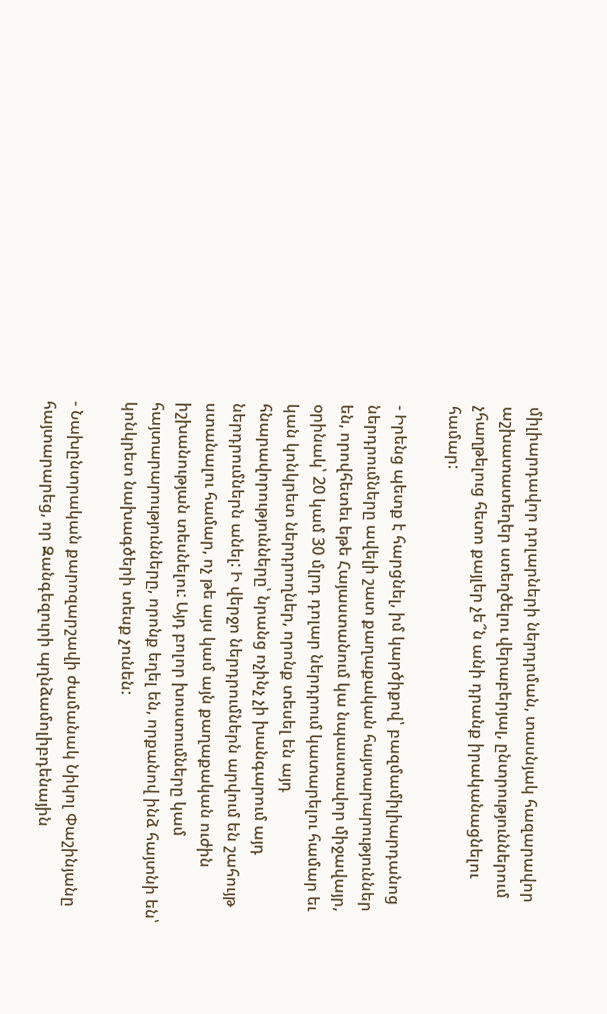միլիարդավոր դոլարների ներդրման, տասնյակ հազարավոր աշխատատեղեր ստեղծելու վերաբերյալ, ընտրություններում չհաղթելուց հետո քայլեր չե՞ն անի դրանք իրականացնելու համար:

- Իրենց պետք է հարցնել, իմ կարծիքով՝ բազմամիլիարդանոց ներդրումները ավելի շատ քաղաքական հայտարարություններ են, որովհետեւ եթե Հայաստանում կա նպաստավոր միջավայր, օրինակ՝ 20 կամ 30 մլրդ դոլար ներդրում կատարելու համար եւ կան կոնկրետ ներդրողներ, որոնք տեսել են այդ հնարավորությունները՝ նրանց ոչինչ չի խանգարում այդ ներդրումներն անել: Ի վերջո ներդրումներն արվում են շահույթ ստանալու համար, ոչ թե այս կամ այն քաղաքական ուժին իշխանության տեսնելու: Այդ բոլոր խոստումները կամ հայտարարությունները, որոնք եղել են, որքանով ինձ հայտնի են՝ կոնկրետ նախագծերի տեսք չունեն:

- Նախընտրական քարոզարշավի ժամանակ Նիկոլ Փաշինյանը հայտարարեց, որ Զանգեզուրի պղնձամոլիբդենային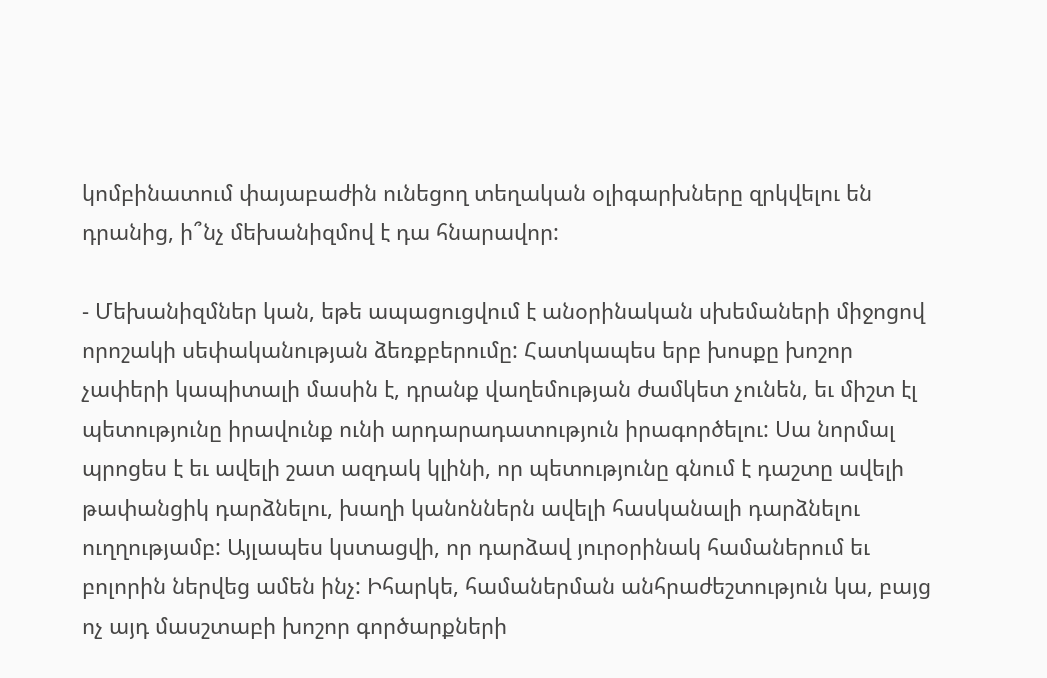կոմբինատում փայաբաժին ունեցող տեղական օլիգարխները զրկվելու են դրանից, ի՞նչ մեխանիզմով է դա հնարավոր:

- Մեխանիզմներ կան, եթե ապացուցվում է անօրինական սխեմաների միջոցով որոշակի սեփականության ձեռքբերումը: Հատկապես երբ խոսքը խոշոր չափերի կապիտալի մասին է, դրանք վաղեմության ժամկետ չունեն, եւ միշտ էլ պետությունը իրավունք ունի արդարադատություն իրագործելու: Սա նորմալ պրոցես է եւ ավելի շատ ազդակ կլինի, որ պետությունը գնում է դաշտը ավելի թափանցիկ դարձնելու, խաղի կանոններն ավելի հասկանալի դարձնելու ուղղությամբ: Այլապես կստացվի, որ դարձավ յուրօրինակ համաներում եւ բոլորին ներվեց ամեն ինչ: Իհարկե, համաներման անհրաժեշտություն կա, բայց ոչ այդ մասշտաբի խոշոր գործարքների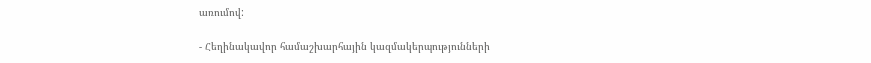առումով:

- Հեղինակավոր համաշխարհային կազմակերպությունների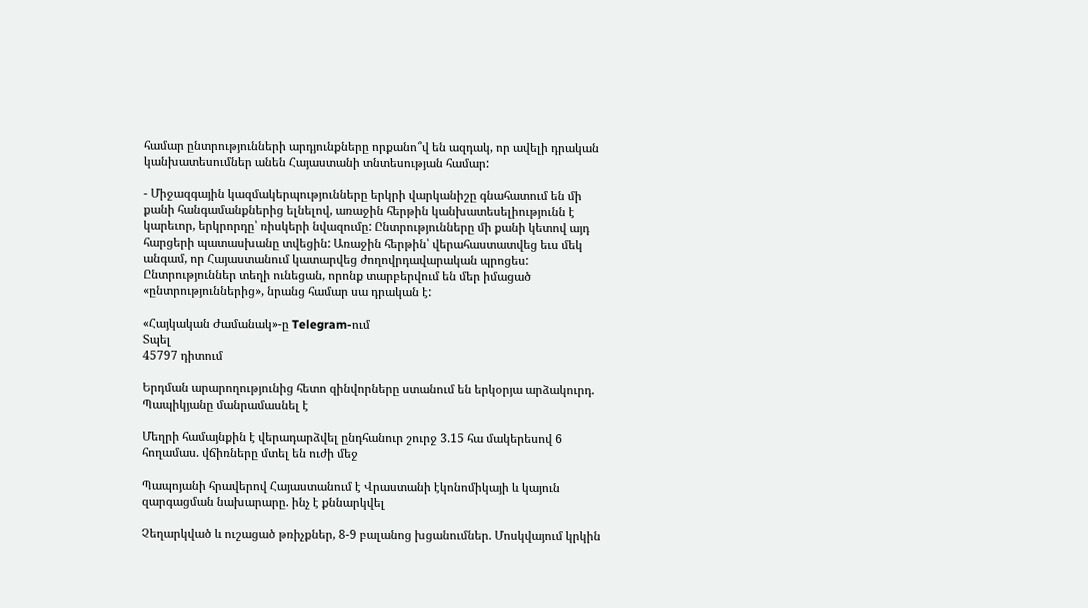համար ընտրությունների արդյունքները որքանո՞վ են ազդակ, որ ավելի դրական կանխատեսումներ անեն Հայաստանի տնտեսության համար:

- Միջազգային կազմակերպությունները երկրի վարկանիշը գնահատում են մի քանի հանգամանքներից ելնելով, առաջին հերթին կանխատեսելիությունն է կարեւոր, երկրորդը՝ ռիսկերի նվազումը: Ընտրությունները մի քանի կետով այդ հարցերի պատասխանը տվեցին: Առաջին հերթին՝ վերահաստատվեց եւս մեկ անգամ, որ Հայաստանում կատարվեց ժողովրդավարական պրոցես: Ընտրություններ տեղի ունեցան, որոնք տարբերվում են մեր իմացած «ընտրություններից», նրանց համար սա դրական է:

«Հայկական Ժամանակ»-ը Telegram-ում
Տպել
45797 դիտում

Երդման արարողությունից հետո զինվորները ստանում են երկօրյա արձակուրդ. Պապիկյանը մանրամասնել է

Մեղրի համայնքին է վերադարձվել ընդհանուր շուրջ 3.15 հա մակերեսով 6 հողամաս. վճիռները մտել են ուժի մեջ

Պապոյանի հրավերով Հայաստանում է Վրաստանի էկոնոմիկայի և կայուն զարգացման նախարարը. ինչ է քննարկվել

Չեղարկված և ուշացած թռիչքներ, 8-9 բալանոց խցանումներ. Մոսկվայում կրկին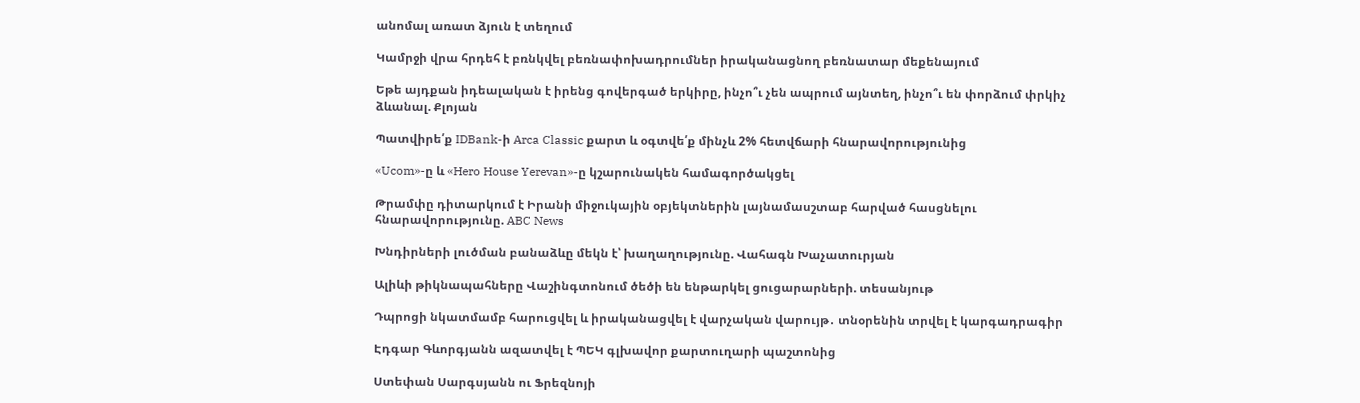անոմալ առատ ձյուն է տեղում

Կամրջի վրա հրդեհ է բռնկվել բեռնափոխադրումներ իրականացնող բեռնատար մեքենայում

Եթե այդքան իդեալական է իրենց գովերգած երկիրը, ինչո՞ւ չեն ապրում այնտեղ, ինչո՞ւ են փորձում փրկիչ ձևանալ. Քլոյան

Պատվիրե՛ք IDBank-ի Arca Classic քարտ և օգտվե՛ք մինչև 2% հետվճարի հնարավորությունից

«Ucom»-ը և «Hero House Yerevan»-ը կշարունակեն համագործակցել

Թրամփը դիտարկում է Իրանի միջուկային օբյեկտներին լայնամասշտաբ հարված հասցնելու հնարավորությունը. ABC News

Խնդիրների լուծման բանաձևը մեկն է՝ խաղաղությունը. Վահագն Խաչատուրյան

Ալիևի թիկնապահները Վաշինգտոնում ծեծի են ենթարկել ցուցարարների. տեսանյութ

Դպրոցի նկատմամբ հարուցվել և իրականացվել է վարչական վարույթ․ տնօրենին տրվել է կարգադրագիր

Էդգար Գևորգյանն ազատվել է ՊԵԿ գլխավոր քարտուղարի պաշտոնից

Ստեփան Սարգսյանն ու Ֆրեզնոյի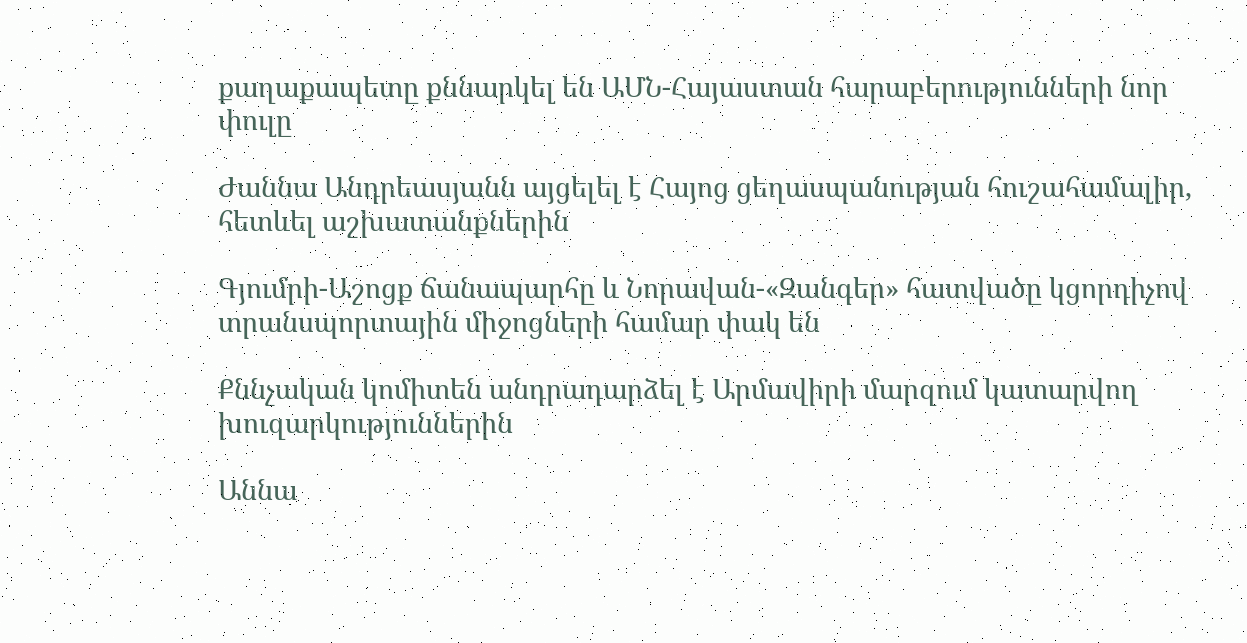քաղաքապետը քննարկել են ԱՄՆ-Հայաստան հարաբերությունների նոր փուլը

Ժաննա Անդրեասյանն այցելել է Հայոց ցեղասպանության հուշահամալիր, հետևել աշխատանքներին

Գյումրի-Աշոցք ճանապարհը և Նորավան-«Զանգեր» հատվածը կցորդիչով տրանսպորտային միջոցների համար փակ են

Քննչական կոմիտեն անդրադարձել է Արմավիրի մարզում կատարվող խուզարկություններին

Աննա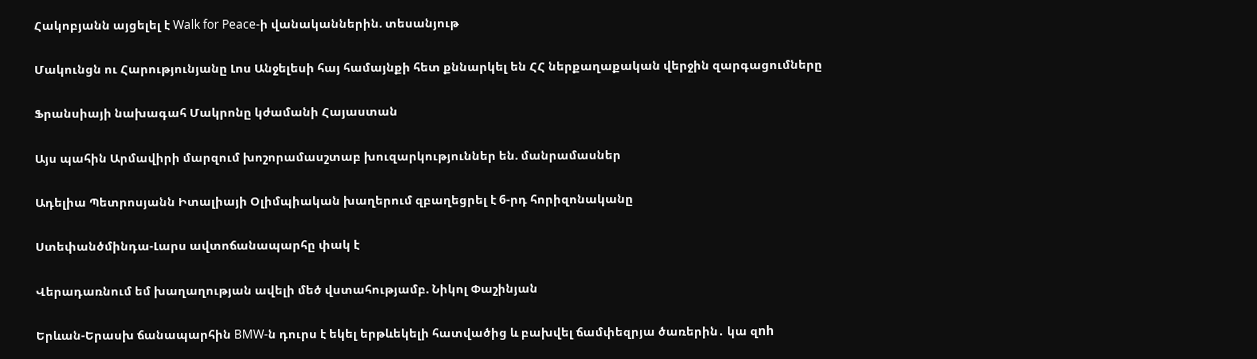Հակոբյանն այցելել է Walk for Peace-ի վանականներին. տեսանյութ

Մակունցն ու Հարությունյանը Լոս Անջելեսի հայ համայնքի հետ քննարկել են ՀՀ ներքաղաքական վերջին զարգացումները

Ֆրանսիայի նախագահ Մակրոնը կժամանի Հայաստան

Այս պահին Արմավիրի մարզում խոշորամասշտաբ խուզարկություններ են. մանրամասներ

Ադելիա Պետրոսյանն Իտալիայի Օլիմպիական խաղերում զբաղեցրել է 6-րդ հորիզոնականը

Ստեփանծմինդա-Լարս ավտոճանապարհը փակ է

Վերադառնում եմ խաղաղության ավելի մեծ վստահությամբ. Նիկոլ Փաշինյան

Երևան-Երասխ ճանապարհին BMW-ն դուրս է եկել երթևեկելի հատվածից և բախվել ճամփեզրյա ծառերին․ կա զnh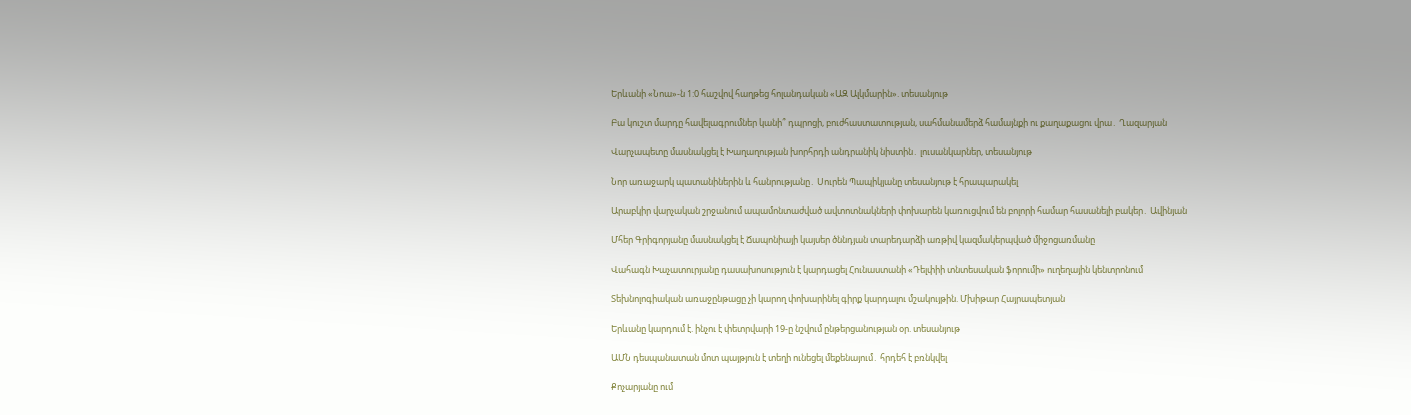Երևանի «Նոա»-ն 1:0 հաշվով հաղթեց հոլանդական «ԱԶ Ալկմարին». տեսանյութ

Բա կուշտ մարդը հավելագրումներ կանի՞ դպրոցի, բուժհաստատության, սահմանամերձ համայնքի ու քաղաքացու վրա․ Ղազարյան

Վարչապետը մասնակցել է Խաղաղության խորհրդի անդրանիկ նիստին․ լուսանկարներ, տեսանյութ

Նոր առաջարկ պատանիներին և հանրությանը․ Սուրեն Պապիկյանը տեսանյութ է հրապարակել

Արաբկիր վարչական շրջանում ապամոնտաժված ավտոտնակների փոխարեն կառուցվում են բոլորի համար հասանելի բակեր․ Ավինյան

Մհեր Գրիգորյանը մասնակցել է Ճապոնիայի կայսեր ծննդյան տարեդարձի առթիվ կազմակերպված միջոցառմանը

Վահագն Խաչատուրյանը դասախոսություն է կարդացել Հունաստանի «Դելփիի տնտեսական ֆորումի» ուղեղային կենտրոնում

Տեխնոլոգիական առաջընթացը չի կարող փոխարինել գիրք կարդալու մշակույթին. Մխիթար Հայրապետյան

Երևանը կարդում է. ինչու է փետրվարի 19-ը նշվում ընթերցանության օր. տեսանյութ

ԱՄՆ դեսպանատան մոտ պայթյուն է տեղի ունեցել մեքենայում․ հրդեհ է բռնկվել

Քոչարյանը ում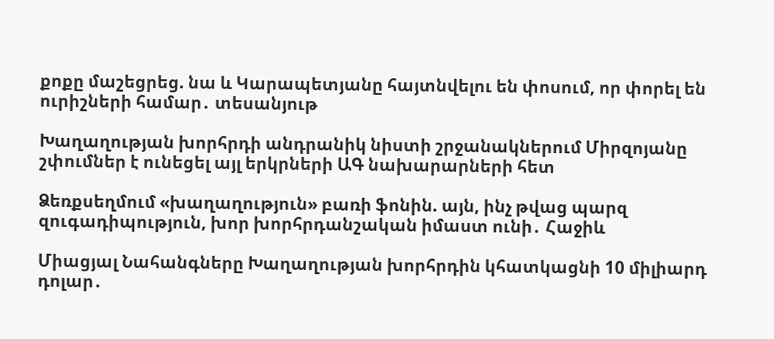քոքը մաշեցրեց. նա և Կարապետյանը հայտնվելու են փոսում, որ փորել են ուրիշների համար․ տեսանյութ

Խաղաղության խորհրդի անդրանիկ նիստի շրջանակներում Միրզոյանը շփումներ է ունեցել այլ երկրների ԱԳ նախարարների հետ

Ձեռքսեղմում «խաղաղություն» բառի ֆոնին. այն, ինչ թվաց պարզ զուգադիպություն, խոր խորհրդանշական իմաստ ունի․ Հաջիև

Միացյալ Նահանգները Խաղաղության խորհրդին կհատկացնի 10 միլիարդ դոլար․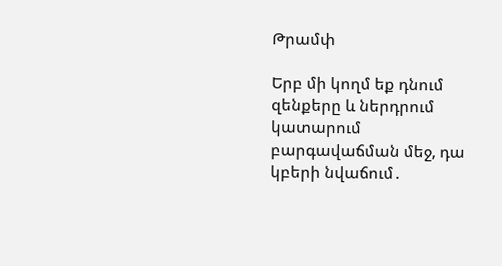Թրամփ

Երբ մի կողմ եք դնում զենքերը և ներդրում կատարում բարգավաճման մեջ, դա կբերի նվաճում․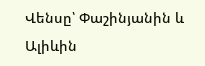Վենսը՝ Փաշինյանին և Ալիևին